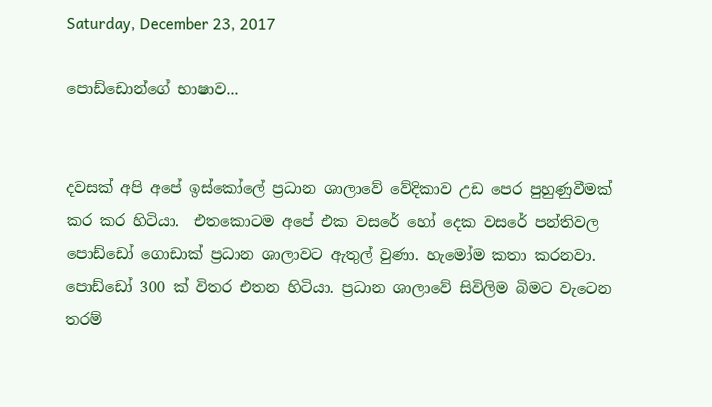Saturday, December 23, 2017

පොඩ්ඩොන්ගේ භාෂාව...


දවසක් අපි අපේ ඉස්කෝලේ ප්‍රධාන ශාලාවේ වේදිකාව උඩ පෙර පුහුණුවීමක් කර කර හිටියා.  එතකොටම අපේ එක වසරේ හෝ දෙක වසරේ පන්තිවල පොඩ්ඩෝ ගොඩාක් ප්‍රධාන ශාලාවට ඇතුල් වුණා. හැමෝම කතා කරනවා. පොඩ්ඩෝ 300 ක් විතර එතන හිටියා. ප්‍රධාන ශාලාවේ සිවිලිම බිමට වැටෙන තරම්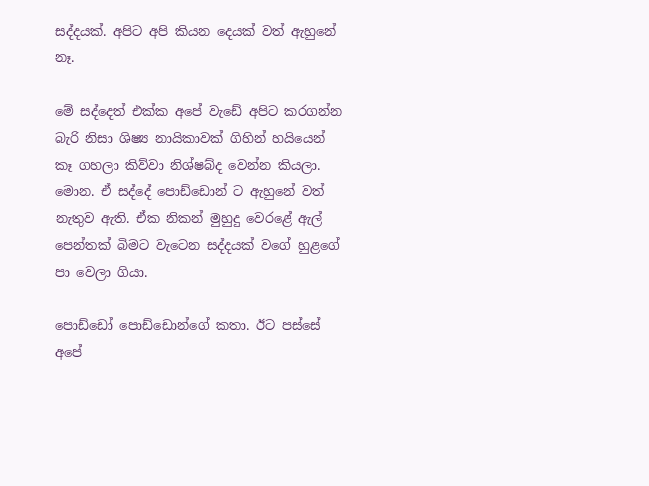සද්දයක්. අපිට අපි කියන දෙයක් වත් ඇහුනේ නෑ.

මේ සද්දෙත් එක්ක අපේ වැඩේ අපිට කරගන්න බැරි නිසා ශිෂ්‍ය නායිකාවක් ගිහින් හයියෙන් කෑ ගහලා කිව්වා නිශ්ෂබ්ද වෙන්න කියලා.
මොන. ඒ සද්දේ පොඩ්ඩොන් ට ඇහුනේ වත් නැතුව ඇති. ඒක නිකන් මුහුදු වෙරළේ ඇල් පෙන්තක් බිමට වැටෙන සද්දයක් වගේ හුළගේ පා වෙලා ගියා.

පොඩ්ඩෝ පොඩ්ඩොන්ගේ කතා. ඊට පස්සේ අපේ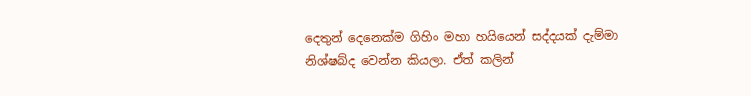දෙතුන් දෙනෙක්ම ගිහිං මහා හයියෙන් සද්දයක් දැම්මා නිශ්ෂබ්ද වෙන්න කියලා. ඒත් කලින්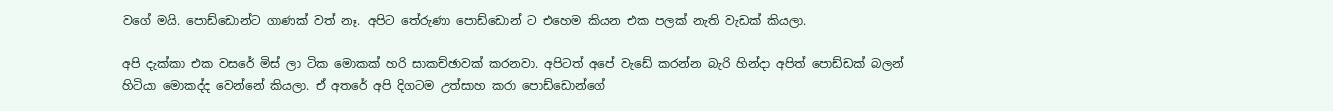වගේ මයි. පොඩ්ඩොන්ට ගාණක් වත් නෑ. අපිට තේරුණා පොඩ්ඩොන් ට එහෙම කියන එක පලක් නැති වැඩක් කියලා.

අපි දැක්කා එක වසරේ මිස් ලා ටික මොකක් හරි සාකච්ඡාවක් කරනවා. අපිටත් අපේ වැඩේ කරන්න බැරි හින්දා අපිත් පොඩ්ඩක් බලන් හිටියා මොකද්ද වෙන්නේ කියලා. ඒ අතරේ අපි දිගටම උත්සාහ කරා පොඩ්ඩොන්ගේ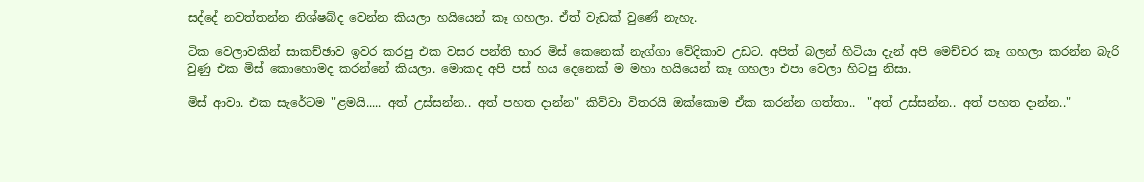සද්දේ නවත්තන්න නිශ්ෂබ්ද වෙන්න කියලා හයියෙන් කෑ ගහලා. ඒත් වැඩක් වුණේ නැහැ.

ටික වෙලාවකින් සාකච්ඡාව ඉවර ක‍රපු එක වසර පන්ති භාර මිස් කෙනෙක් නැග්ගා වේදිකාව උඩට. අපිත් බලන් හිටියා දැන් අපි මෙච්චර කෑ ගහලා කරන්න බැරි වුණු එක මිස් කොහොමද කරන්නේ කියලා. මොකද අපි පස් හය දෙනෙක් ම මහා හයියෙන් කෑ ගහලා එපා වෙලා හිටපු නිසා.

මිස් ආවා. එක සැරේටම "ළමයි..... අත් උස්සන්න.. අත් පහත දාන්න" කිව්වා විතරයි ඔක්කොම ඒක කරන්න ගත්තා..  "අත් උස්සන්න.. අත් පහත දාන්න.."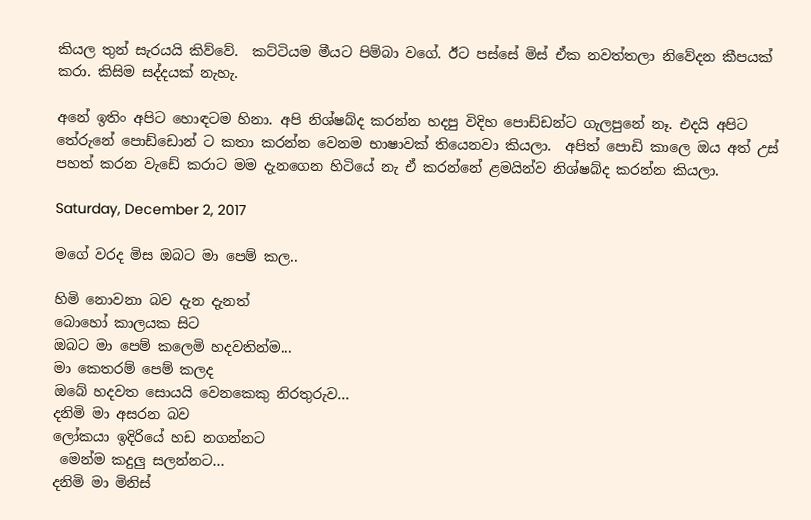කියල තුන් සැරයයි කිව්වේ.  කට්ටියම මීයට පිම්බා වගේ. ඊට පස්සේ මිස් ඒක නවත්තලා නිවේදන කීපයක් කරා. කිසිම සද්දයක් නැහැ.

අනේ ඉතිං අපිට හොඳටම හිනා. අපි නිශ්ෂබ්ද කරන්න හදපු විදිහ පොඩ්ඩන්ට ගැලපුනේ නෑ. එදයි අපිට තේරුනේ පොඩ්ඩොන් ට කතා කරන්න වෙනම භාෂාවක් තියෙනවා කියලා.  අපිත් පොඩි කාලෙ ඔය අත් උස් පහත් කරන වැඩේ කරාට මම දැනගෙන හිටියේ නැ ඒ කරන්නේ ළමයින්ව නිශ්ෂබ්ද කරන්න කියලා.

Saturday, December 2, 2017

මගේ වරද මිස ඔබට මා පෙම් කල..

හිමි නොවනා බව දැන දැනත්
බොහෝ කාලයක සිට
ඔබට මා පෙම් කලෙමි හදවතින්ම...
මා කෙතරම් පෙම් කලද
ඔබේ හදවත සොයයි වෙනකෙකු නිරතුරුව...
දනිමි මා අසරන බව
ලෝකයා ඉදිරියේ හඩ නගන්නට
 මෙන්ම කදුලු සලන්නට...
දනිමි මා මිනිස්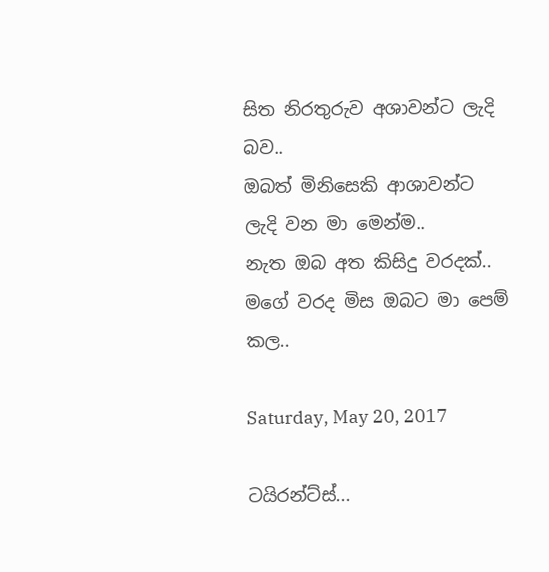සිත නිරතුරුව අශාවන්ට ලැදි බව..
ඔබත් මිනිසෙකි ආශාවන්ට ලැදි වන මා මෙන්ම..
නැත ඔබ අත කිසිදු වරදක්..
මගේ වරද මිස ඔබට මා පෙම් කල..

Saturday, May 20, 2017

ටයිරන්ට්ස්...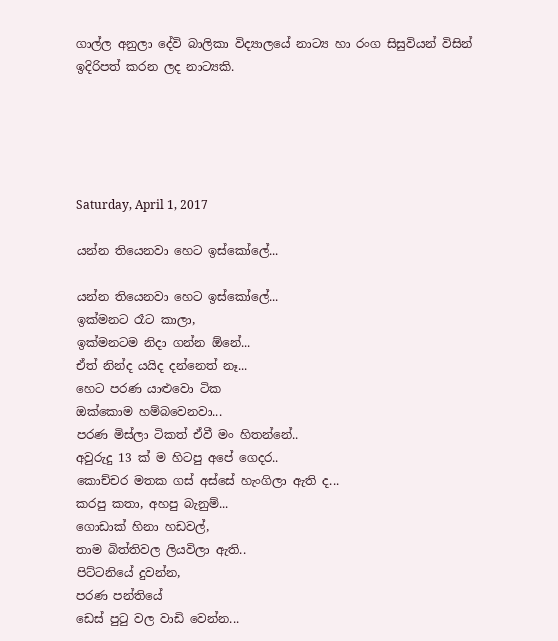ගාල්ල අනුලා දේවි බාලිකා විද්‍යාලයේ නාට්‍ය හා රංග සිසුවියන් විසින් ඉදිරිපත් කරන ලද නාට්‍යකි.





Saturday, April 1, 2017

යන්න තියෙනවා හෙට ඉස්කෝලේ...

යන්න තියෙනවා හෙට ඉස්කෝලේ...
ඉක්මනට රෑට කාලා,
ඉක්මනටම නිදා ගන්න ඕනේ...
ඒත් නින්ද යයිද දන්නෙත් නෑ...
හෙට පරණ යාළුවො ටික
ඔක්කොම හම්බවෙනවා...
පරණ මිස්ලා ටිකත් ඒවී මං හිතන්නේ..
අවුරුදු 13 ක් ම හිටපු අපේ ගෙදර..
කොච්චර මතක ගස් අස්සේ හැංගිලා ඇති ද...
කරපු කතා, අහපු බැනුම්...
ගොඩාක් හිනා හඩවල්,
තාම බිත්තිවල ලියවිලා ඇති..
පිට්ටනියේ දුවන්න,
පරණ පන්තියේ
ඩෙස් පුටු වල වාඩි වෙන්න...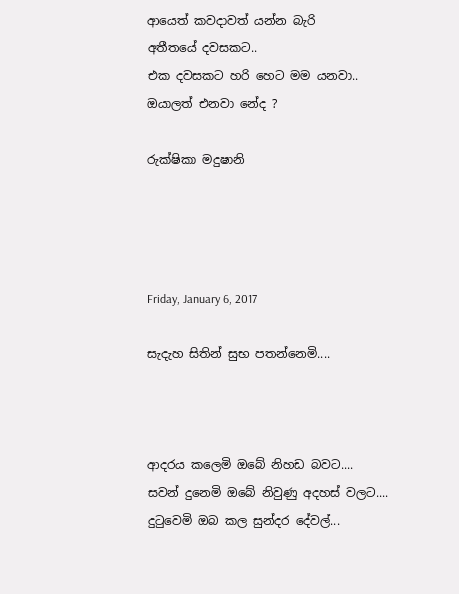ආයෙත් කවදාවත් යන්න බැරි
අතීතයේ දවසකට..
එක දවසකට හරි හෙට මම යනවා..
ඔයාලත් එනවා නේද ?

රුක්ෂිකා මදුෂානි




Friday, January 6, 2017

සැදැහ සිතින් සුභ පතන්නෙමි....



ආදරය කලෙමි ඔබේ නිහඩ බවට....
සවන් දුනෙමි ඔබේ නිවුණු අදහස් වලට....
දුටුවෙමි ඔබ කල සුන්දර දේවල්...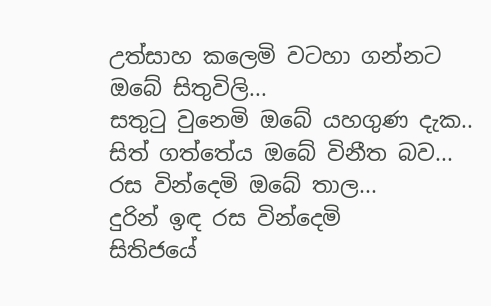උත්සාහ කලෙමි වටහා ගන්නට
ඔබේ සිතුවිලි...
සතුටු වුනෙමි ඔබේ යහගුණ දැක..
සිත් ගත්තේය ඔබේ විනීත බව...
රස වින්දෙමි ඔබේ තාල...
දුරින් ඉඳ රස වින්දෙමි
සිතිජයේ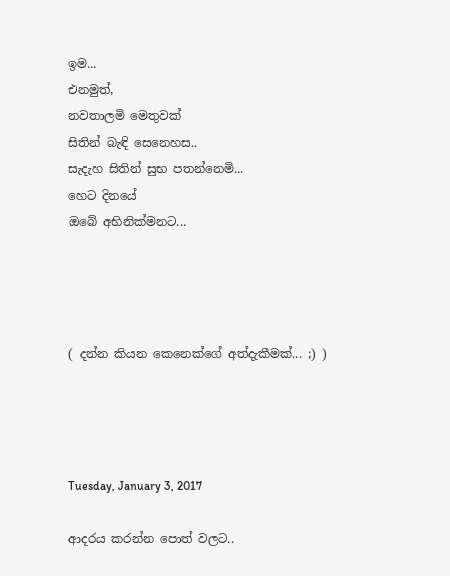ඉම...
එනමුත්,
නවතාලමි මෙතුවක්
සිතින් බැඳි සෙනෙහස..
සැදැහ සිතින් සුභ පතන්නෙමි...
හෙට දිනයේ
ඔබේ අභිනික්මනට...




( දන්න කියන කෙනෙක්ගේ අත්දැකීමක්... ;) )




Tuesday, January 3, 2017

ආදරය කරන්න පොත් වලට..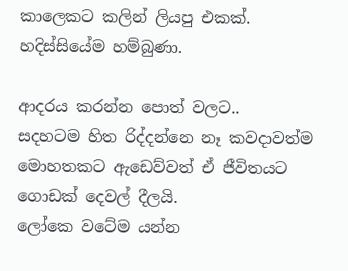කාලෙකට කලින් ලියපු එකක්. හදිස්සියේම හම්බුණා.

ආදරය කරන්න පොත් වලට..
සදහටම හිත රිද්දන්නෙ නෑ කවදාවත්ම
මොහතකට ඇඩෙව්වත් ඒ ජීවිතයට
ගොඩක් දෙවල් දීලයි.
ලෝකෙ වටේම යන්න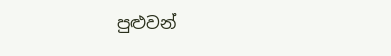පුළුවන්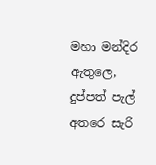මහා මන්දිර ඇතුලෙ,
දුප්පත් පැල් අතරෙ සැරි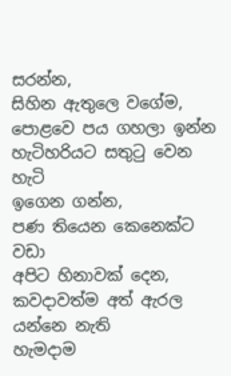සරන්න,
සිහින ඇතුලෙ වගේම,
පොළවෙ පය ගහලා ඉන්න
හැටිහරියට සතුටු වෙන හැටි
ඉගෙන ගන්න,
පණ තියෙන කෙනෙක්ට වඩා
අපිට හිනාවක් දෙන,
කවදාවත්ම අත් ඇරල යන්නෙ නැති
හැමදාම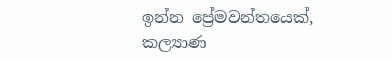ඉන්න ප්‍රේමවන්තයෙක්,
කල්‍යාණ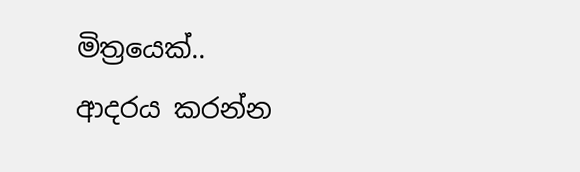මිත්‍රයෙක්..
ආදරය කරන්න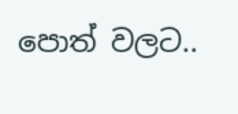පොත් වලට..